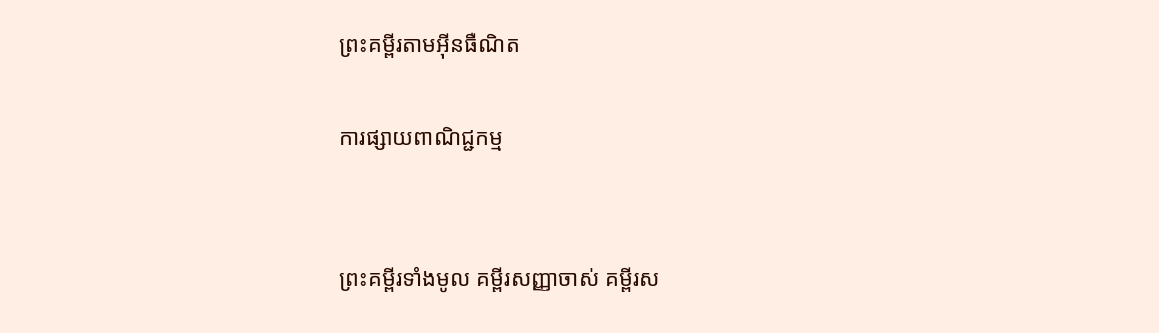ព្រះគម្ពីរតាមអ៊ីនធឺណិត

ការផ្សាយពាណិជ្ជកម្ម


ព្រះគម្ពីរទាំងមូល គម្ពីរសញ្ញាចាស់ គម្ពីរស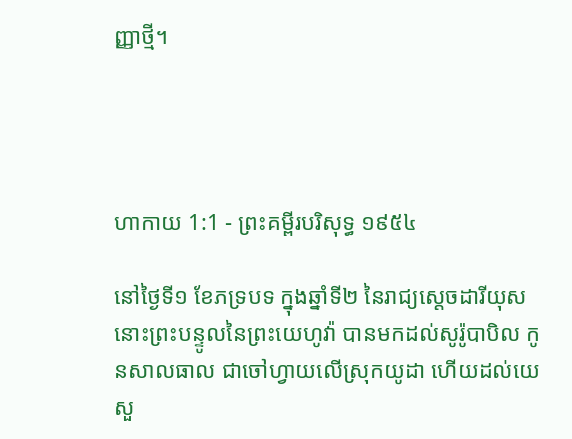ញ្ញាថ្មី។




ហាកាយ 1:1 - ព្រះគម្ពីរបរិសុទ្ធ ១៩៥៤

នៅថ្ងៃទី១ ខែភទ្របទ ក្នុងឆ្នាំទី២ នៃរាជ្យស្តេចដារី‌យុស នោះព្រះ‌បន្ទូលនៃព្រះ‌យេហូវ៉ា បានមកដល់សូរ៉ូ‌បា‌បិល កូនសាល‌ធាល ជាចៅហ្វាយលើស្រុកយូដា ហើយដល់យេសួ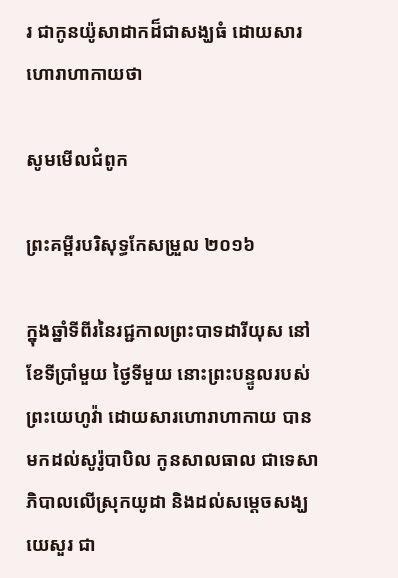រ ជាកូនយ៉ូសាដាកដ៏ជាសង្ឃធំ ដោយ‌សារហោរាហាកាយថា

សូមមើលជំពូក

ព្រះគម្ពីរបរិសុទ្ធកែសម្រួល ២០១៦

ក្នុងឆ្នាំទីពីរនៃរជ្ជកាលព្រះបាទដារីយុស នៅខែទីប្រាំមួយ ថ្ងៃទីមួយ នោះព្រះ‌បន្ទូលរបស់ព្រះ‌យេហូវ៉ា ដោយ‌សារហោរាហាកាយ បានមកដល់សូរ៉ូ‌បា‌បិល កូនសាលធាល ជាទេសាភិបាលលើស្រុកយូដា និងដល់សម្ដេចសង្ឃយេសួរ ជា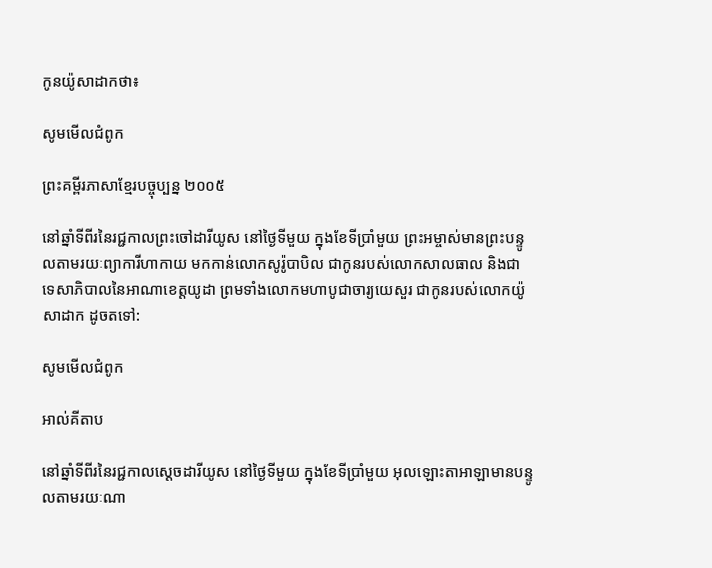កូនយ៉ូសាដាកថា៖

សូមមើលជំពូក

ព្រះគម្ពីរភាសាខ្មែរបច្ចុប្បន្ន ២០០៥

នៅឆ្នាំទីពីរនៃរជ្ជកាលព្រះចៅដារី‌យូស នៅថ្ងៃទីមួយ ក្នុងខែទីប្រាំមួយ ព្រះ‌អម្ចាស់មានព្រះ‌បន្ទូលតាមរយៈព្យាការីហាកាយ មកកាន់លោកសូរ៉ូ‌បាបិល ជាកូនរបស់លោកសាល‌ធាល និងជាទេសា‌ភិបាលនៃអាណា‌ខេត្តយូដា ព្រមទាំងលោកមហាបូជា‌ចារ្យយេសួរ ជាកូនរបស់លោកយ៉ូសា‌ដាក ដូចតទៅ:

សូមមើលជំពូក

អាល់គីតាប

នៅឆ្នាំទីពីរនៃរជ្ជកាលស្តេចដារី‌យូស នៅថ្ងៃទីមួយ ក្នុងខែទីប្រាំមួយ អុលឡោះ‌តាអាឡាមានបន្ទូលតាមរយៈណា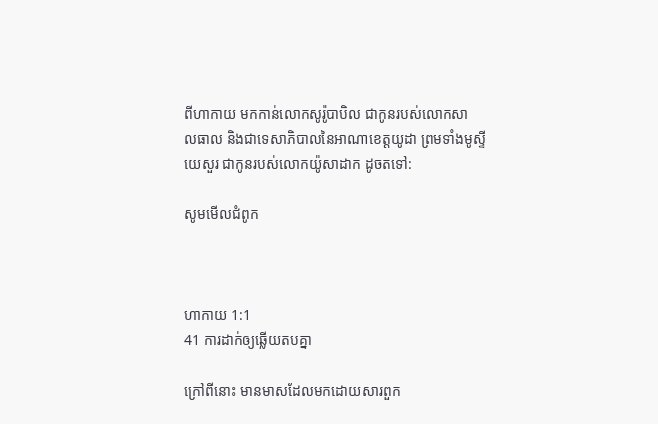ពីហាកាយ មកកាន់លោកសូរ៉ូ‌បាបិល ជាកូនរបស់លោកសាល‌ធាល និងជាទេសា‌ភិបាលនៃអាណា‌ខេត្តយូដា ព្រមទាំងមូស្ទីយេសួរ ជាកូនរបស់លោកយ៉ូសា‌ដាក ដូចតទៅ:

សូមមើលជំពូក



ហាកាយ 1:1
41 ការដាក់ឲ្យឆ្លើយតបគ្នា

ក្រៅពីនោះ មានមាសដែលមកដោយ‌សារពួក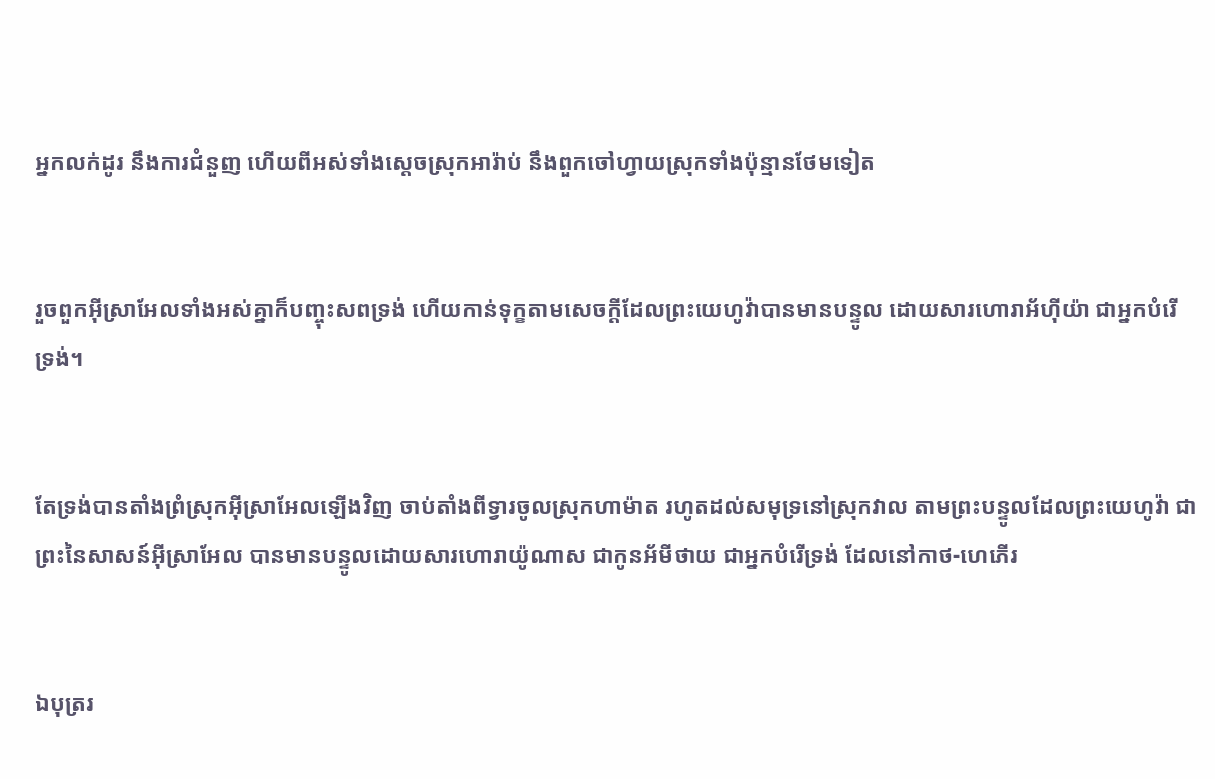អ្នកលក់ដូរ នឹងការជំនួញ ហើយពីអស់ទាំងស្តេចស្រុកអារ៉ាប់ នឹងពួកចៅហ្វាយស្រុកទាំងប៉ុន្មានថែមទៀត


រួចពួកអ៊ីស្រាអែលទាំងអស់គ្នាក៏បញ្ចុះសពទ្រង់ ហើយកាន់ទុក្ខតាមសេចក្ដីដែលព្រះ‌យេហូវ៉ាបានមានបន្ទូល ដោយ‌សារហោរាអ័ហ៊ីយ៉ា ជាអ្នកបំរើទ្រង់។


តែទ្រង់បានតាំងព្រំស្រុកអ៊ីស្រាអែលឡើងវិញ ចាប់តាំងពីទ្វារចូលស្រុកហាម៉ាត រហូតដល់សមុទ្រនៅស្រុកវាល តាមព្រះ‌បន្ទូលដែលព្រះ‌យេហូវ៉ា ជាព្រះនៃសាសន៍អ៊ីស្រាអែល បានមានបន្ទូលដោយ‌សារហោរាយ៉ូណាស ជាកូនអ័មី‌ថាយ ជាអ្នកបំរើទ្រង់ ដែលនៅកាថ-ហេភើរ


ឯបុត្ររ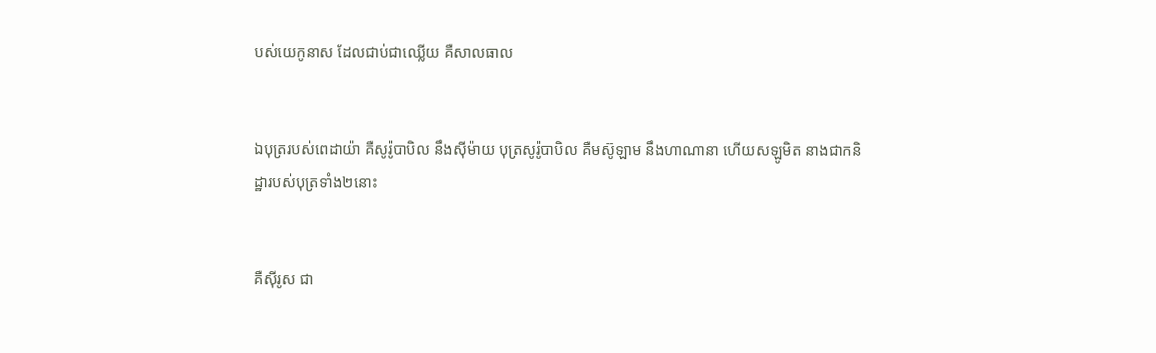បស់យេកូនាស ដែលជាប់ជាឈ្លើយ គឺសាល‌ធាល


ឯបុត្ររបស់ពេដាយ៉ា គឺសូរ៉ូ‌បា‌បិល នឹងស៊ីម៉ាយ បុត្រសូរ៉ូ‌បា‌បិល គឺមស៊ូឡាម នឹងហាណានា ហើយសឡូមិត នាងជាកនិដ្ឋារបស់បុត្រទាំង២នោះ


គឺស៊ីរូស ជា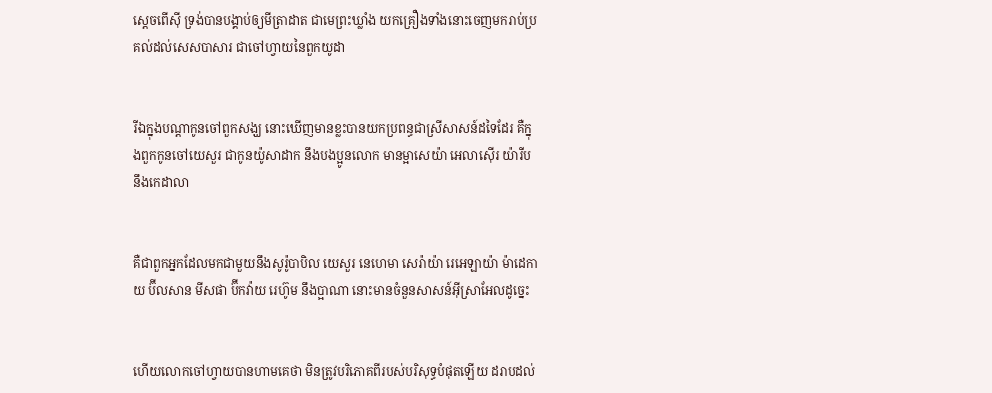ស្តេចពើស៊ី ទ្រង់បានបង្គាប់ឲ្យមីត្រា‌ដាត ជាមេព្រះឃ្លាំង យកគ្រឿងទាំងនោះចេញមករាប់ប្រគល់ដល់សេស‌បាសារ ជាចៅហ្វាយនៃពួកយូដា


រីឯក្នុងបណ្តាកូនចៅពួកសង្ឃ នោះឃើញមានខ្លះបានយកប្រពន្ធជាស្រីសាសន៍ដទៃដែរ គឺក្នុងពួកកូនចៅយេសួរ ជាកូនយ៉ូសា‌ដាក នឹងបងប្អូនលោក មានម្អាសេយ៉ា អេលា‌ស៊ើរ យ៉ារីប នឹងកេដាលា


គឺជាពួកអ្នកដែលមកជាមួយនឹងសូរ៉ូ‌បា‌បិល យេសួរ នេហេមា សេរ៉ាយ៉ា រេអេ‌ឡាយ៉ា ម៉ាដេ‌កាយ ប៊ីល‌សាន មីសផា ប៊ីកវ៉ាយ រេហ៊ូម នឹងប្អាណា នោះមានចំនួនសាសន៍អ៊ីស្រាអែលដូច្នេះ


ហើយលោកចៅហ្វាយបានហាមគេថា មិនត្រូវបរិភោគពីរបស់បរិសុទ្ធបំផុតឡើយ ដរាបដល់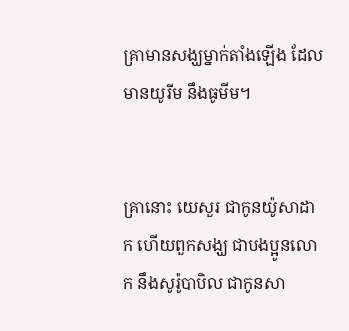គ្រាមានសង្ឃម្នាក់តាំងឡើង ដែលមានយូរីម នឹងធូមីម។


គ្រានោះ យេសួរ ជាកូនយ៉ូសា‌ដាក ហើយពួកសង្ឃ ជាបងប្អូនលោក នឹងសូរ៉ូ‌បា‌បិល ជាកូនសា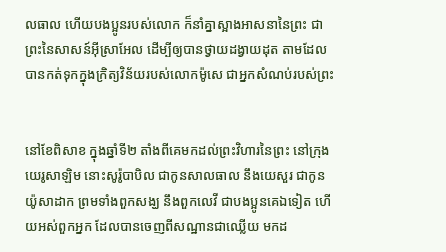ល‌ធាល ហើយបងប្អូនរបស់លោក ក៏នាំគ្នាស្អាងអាសនានៃព្រះ ជាព្រះនៃសាសន៍អ៊ីស្រាអែល ដើម្បីឲ្យបានថ្វាយដង្វាយដុត តាមដែលបានកត់ទុកក្នុងក្រិត្យ‌វិន័យរបស់លោកម៉ូសេ ជាអ្នកសំណប់របស់ព្រះ


នៅខែពិសាខ ក្នុងឆ្នាំទី២ តាំងពីគេមកដល់ព្រះ‌វិហារនៃព្រះ នៅក្រុងយេរូ‌សាឡិម នោះសូរ៉ូ‌បា‌បិល ជាកូនសាល‌ធាល នឹងយេសួរ ជាកូនយ៉ូសា‌ដាក ព្រមទាំងពួកសង្ឃ នឹងពួកលេវី ជាបងប្អូនគេឯទៀត ហើយអស់ពួកអ្នក ដែលបានចេញពីសណ្ឋានជាឈ្លើយ មកដ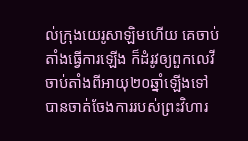ល់ក្រុងយេរូ‌សាឡិមហើយ គេចាប់តាំងធ្វើការឡើង ក៏ដំរូវឲ្យពួកលេវី ចាប់តាំងពីអាយុ២០ឆ្នាំឡើងទៅ បានចាត់‌ចែងការរបស់ព្រះ‌វិហារ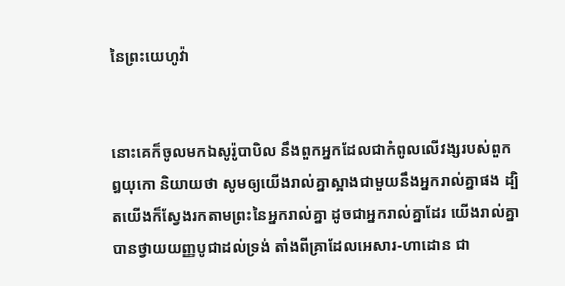នៃព្រះ‌យេហូវ៉ា


នោះគេក៏ចូលមកឯសូរ៉ូ‌បា‌បិល នឹងពួកអ្នកដែលជាកំពូលលើវង្សរបស់ពួកឰយុកោ និយាយថា សូមឲ្យយើងរាល់គ្នាស្អាងជាមួយនឹងអ្នករាល់គ្នាផង ដ្បិតយើងក៏ស្វែងរកតាមព្រះនៃអ្នករាល់គ្នា ដូចជាអ្នករាល់គ្នាដែរ យើងរាល់គ្នាបានថ្វាយយញ្ញ‌បូជាដល់ទ្រង់ តាំងពីគ្រាដែលអេសារ-ហាដោន ជា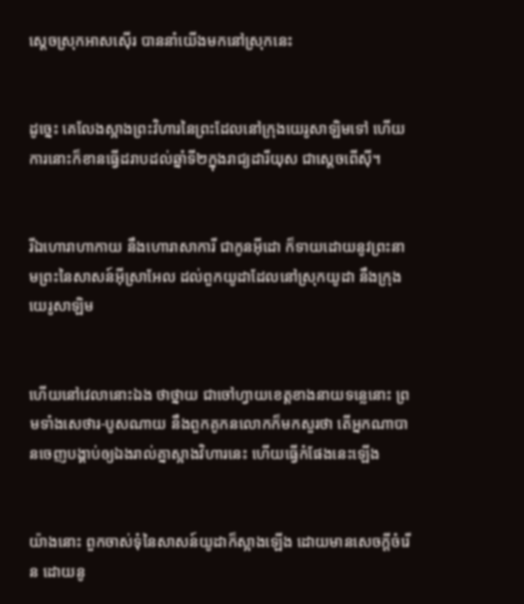ស្តេចស្រុកអាសស៊ើរ បាននាំយើងមកនៅស្រុកនេះ


ដូច្នេះ គេលែងស្អាងព្រះ‌វិហារនៃព្រះដែលនៅក្រុងយេរូ‌សាឡិមទៅ ហើយការនោះក៏ខានធ្វើដរាបដល់ឆ្នាំទី២ក្នុងរាជ្យដារី‌យុស ជាស្តេចពើស៊ី។


រីឯហោរាហាកាយ នឹងហោរាសាការី ជាកូនអ៊ីដោ ក៏ទាយដោយនូវព្រះ‌នាមព្រះនៃសាសន៍អ៊ីស្រាអែល ដល់ពួកយូដាដែលនៅស្រុកយូដា នឹងក្រុងយេរូ‌សាឡិម


ហើយនៅវេលានោះឯង ថាថ្នាយ ជាចៅហ្វាយខេត្តខាងនាយទន្លេនោះ ព្រមទាំងសេថារ-បូស‌ណាយ នឹងពួកគូ‌កនលោកក៏មកសួរថា តើអ្នកណាបានចេញបង្គាប់ឲ្យឯងរាល់គ្នាស្អាងវិហារនេះ ហើយធ្វើកំផែងនេះឡើង


យ៉ាងនោះ ពួកចាស់‌ទុំនៃសាសន៍យូដាក៏ស្អាងឡើង ដោយមានសេចក្ដីចំរើន ដោយនូ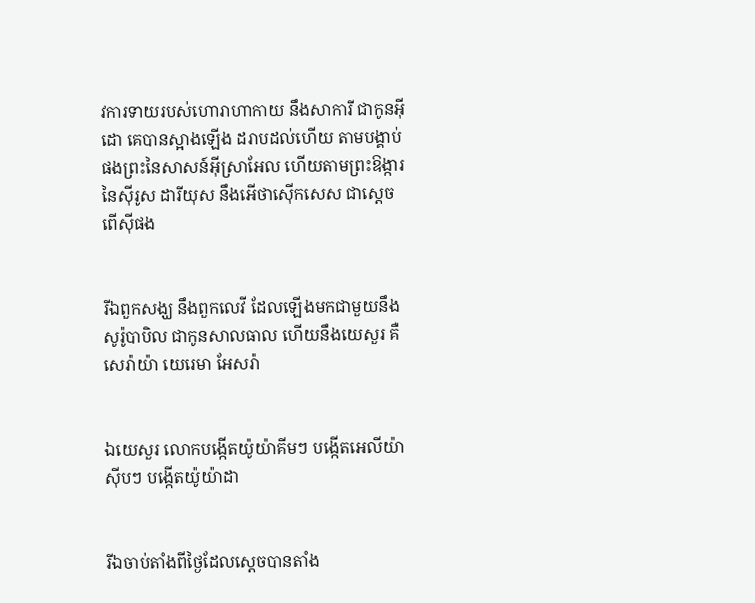វការទាយរបស់ហោរាហាកាយ នឹងសាការី ជាកូនអ៊ីដោ គេបានស្អាងឡើង ដរាបដល់ហើយ តាមបង្គាប់ផងព្រះនៃសាសន៍អ៊ីស្រាអែល ហើយតាមព្រះ‌ឱង្ការនៃស៊ីរូស ដារី‌យុស នឹងអើថា‌ស៊ើក‌សេស ជាស្តេចពើស៊ីផង


រីឯពួកសង្ឃ នឹងពួកលេវី ដែលឡើងមកជាមួយនឹងសូរ៉ូ‌បា‌បិល ជាកូនសាល‌ធាល ហើយនឹងយេសួរ គឺសេរ៉ាយ៉ា យេរេមា អែសរ៉ា


ឯយេសួរ លោកបង្កើតយ៉ូយ៉ា‌គីមៗ បង្កើតអេលី‌យ៉ាស៊ីបៗ បង្កើតយ៉ូយ៉ាដា


រីឯចាប់តាំងពីថ្ងៃដែលស្តេចបានតាំង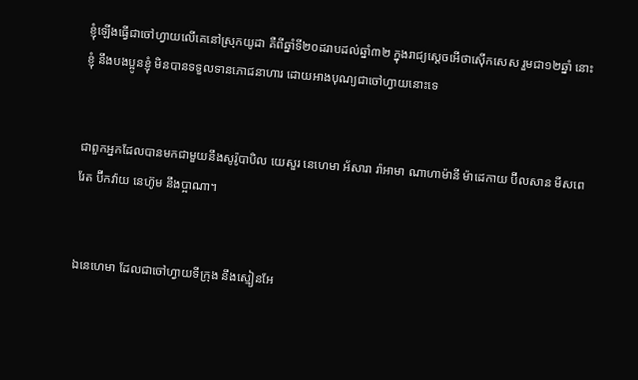ខ្ញុំឡើងធ្វើជាចៅហ្វាយលើគេនៅស្រុកយូដា គឺពីឆ្នាំទី២០ដរាបដល់ឆ្នាំ៣២ ក្នុងរាជ្យស្តេចអើថា‌ស៊ើក‌សេស រួមជា១២ឆ្នាំ នោះខ្ញុំ នឹងបងប្អូនខ្ញុំ មិនបានទទួលទានភោជ‌នាហារ ដោយអាងបុណ្យជាចៅហ្វាយនោះទេ


ជាពួកអ្នកដែលបានមកជាមួយនឹងសូរ៉ូ‌បា‌បិល យេសួរ នេហេមា អ័សារា រ៉ាអាមា ណាហា‌ម៉ានី ម៉ាដេ‌កាយ ប៊ីល‌សាន មីស‌ពេរែត ប៊ីកវ៉ាយ នេហ៊ូម នឹងប្អាណា។


ឯនេហេមា ដែលជាចៅហ្វាយទីក្រុង នឹងស្មៀនអែ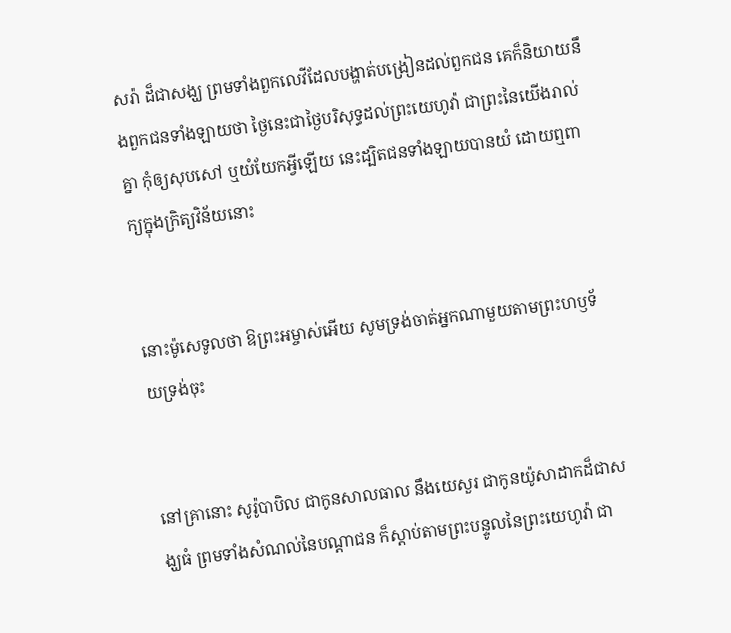សរ៉ា ដ៏ជាសង្ឃ ព្រមទាំងពួកលេវីដែលបង្ហាត់បង្រៀនដល់ពួកជន គេក៏និយាយនឹងពួកជនទាំង‌ឡាយថា ថ្ងៃនេះជាថ្ងៃបរិសុទ្ធដល់ព្រះ‌យេហូវ៉ា ជាព្រះនៃយើងរាល់គ្នា កុំឲ្យសុប‌សៅ ឬយំ‌យែកអ្វីឡើយ នេះដ្បិតជនទាំង‌ឡាយបានយំ ដោយឮពាក្យក្នុងក្រិត្យ‌វិន័យនោះ


នោះម៉ូសេទូលថា ឱព្រះ‌អម្ចាស់អើយ សូមទ្រង់ចាត់អ្នកណាមួយតាមព្រះ‌ហឫទ័យទ្រង់ចុះ


នៅគ្រានោះ សូរ៉ូ‌បា‌បិល ជាកូនសាល‌ធាល នឹងយេសួរ ជាកូនយ៉ូសាដាកដ៏ជាសង្ឃធំ ព្រមទាំងសំណល់នៃបណ្តាជន ក៏ស្តាប់តាមព្រះ‌បន្ទូលនៃព្រះ‌យេហូវ៉ា ជា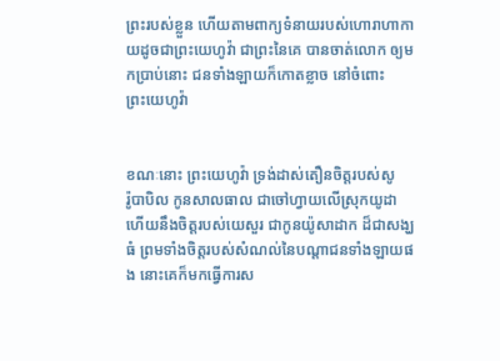ព្រះរបស់ខ្លួន ហើយតាមពាក្យទំនាយរបស់ហោរាហាកាយដូចជាព្រះ‌យេហូវ៉ា ជាព្រះនៃគេ បានចាត់លោក ឲ្យមកប្រាប់នោះ ជនទាំង‌ឡាយក៏កោត‌ខ្លាច នៅចំពោះព្រះ‌យេហូវ៉ា


ខណៈនោះ ព្រះ‌យេហូវ៉ា ទ្រង់ដាស់‌តឿនចិត្តរបស់សូរ៉ូ‌បា‌បិល កូនសាល‌ធាល ជាចៅហ្វាយលើស្រុកយូដា ហើយនឹងចិត្តរបស់យេសួរ ជាកូនយ៉ូសាដាក ដ៏ជាសង្ឃធំ ព្រមទាំងចិត្តរបស់សំណល់នៃបណ្តាជនទាំង‌ឡាយផង នោះគេក៏មកធ្វើការស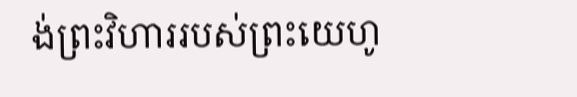ង់ព្រះ‌វិហាររបស់ព្រះ‌យេហូ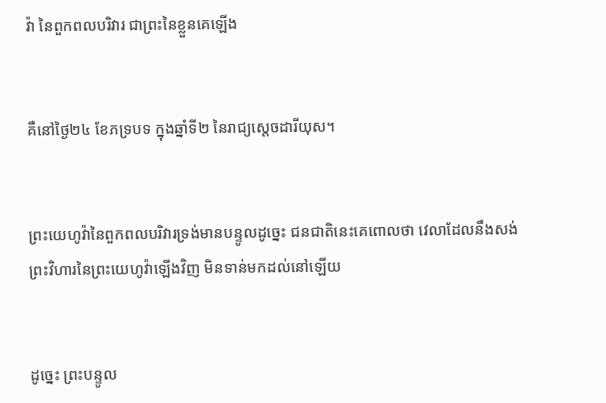វ៉ា នៃពួកពល‌បរិវារ ជាព្រះនៃខ្លួនគេឡើង


គឺនៅថ្ងៃ២៤ ខែភទ្របទ ក្នុងឆ្នាំទី២ នៃរាជ្យស្តេចដារី‌យុស។


ព្រះ‌យេហូវ៉ានៃពួកពល‌បរិវារទ្រង់មានបន្ទូលដូច្នេះ ជន‌ជាតិនេះគេពោលថា វេលាដែលនឹងសង់ព្រះ‌វិហារនៃព្រះ‌យេហូវ៉ាឡើងវិញ មិនទាន់មកដល់នៅឡើយ


ដូច្នេះ ព្រះ‌បន្ទូល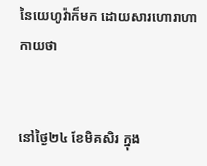នៃយេហូវ៉ាក៏មក ដោយ‌សារហោរាហាកាយថា


នៅថ្ងៃ២៤ ខែមិគសិរ ក្នុង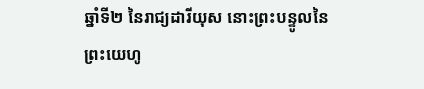ឆ្នាំទី២ នៃរាជ្យដារី‌យុស នោះព្រះ‌បន្ទូលនៃព្រះ‌យេហូ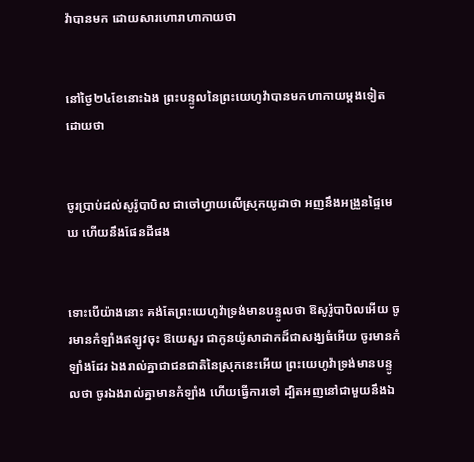វ៉ាបានមក ដោយ‌សារហោរាហាកាយថា


នៅថ្ងៃ២៤ខែនោះឯង ព្រះ‌បន្ទូលនៃព្រះ‌យេហូវ៉ាបានមកហាកាយម្តងទៀតដោយថា


ចូរប្រាប់ដល់សូរ៉ូ‌បា‌បិល ជាចៅហ្វាយលើស្រុកយូដាថា អញនឹងអង្រួនផ្ទៃមេឃ ហើយនឹងផែនដីផង


ទោះបើយ៉ាងនោះ គង់តែព្រះ‌យេហូវ៉ាទ្រង់មានបន្ទូលថា ឱសូរ៉ូ‌បា‌បិលអើយ ចូរមានកំឡាំងឥឡូវចុះ ឱយេសួរ ជាកូនយ៉ូសាដាកដ៏ជាសង្ឃធំអើយ ចូរមានកំឡាំងដែរ ឯងរាល់គ្នាជាជន‌ជាតិនៃស្រុកនេះអើយ ព្រះ‌យេហូវ៉ាទ្រង់មានបន្ទូលថា ចូរឯងរាល់គ្នាមានកំឡាំង ហើយធ្វើការទៅ ដ្បិតអញនៅជាមួយនឹងឯ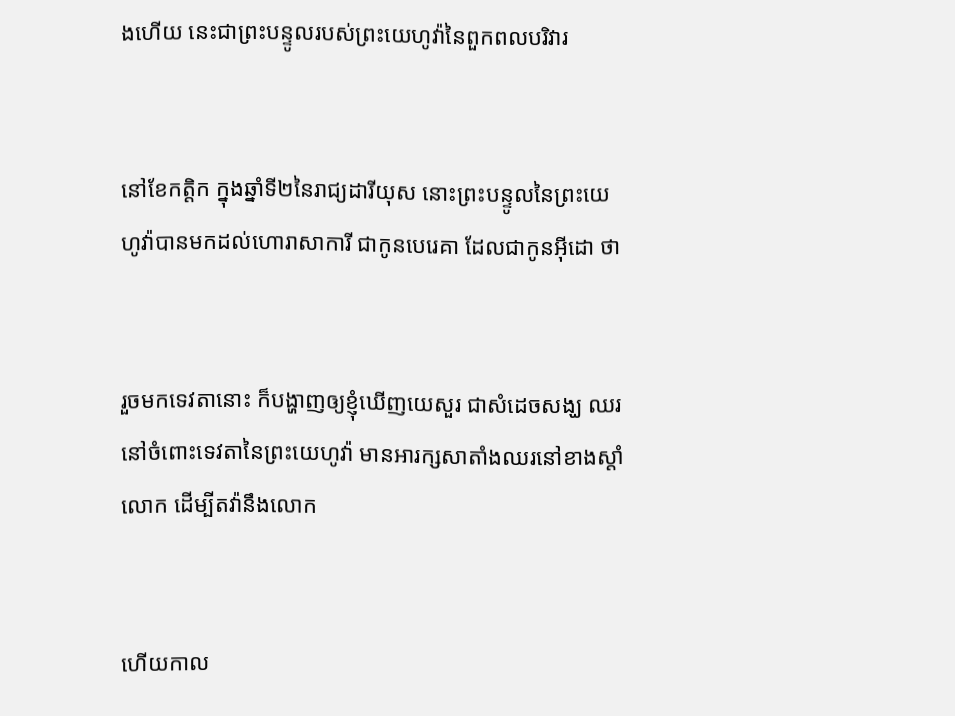ងហើយ នេះជាព្រះ‌បន្ទូលរបស់ព្រះ‌យេហូវ៉ានៃពួកពល‌បរិវារ


នៅខែកត្តិក ក្នុងឆ្នាំទី២នៃរាជ្យដារី‌យុស នោះព្រះ‌បន្ទូលនៃព្រះ‌យេហូវ៉ាបានមកដល់ហោរាសាការី ជាកូនបេរេគា ដែលជាកូនអ៊ីដោ ថា


រួចមកទេវតានោះ ក៏បង្ហាញឲ្យខ្ញុំឃើញយេសួរ ជាសំដេចសង្ឃ ឈរនៅចំពោះទេវតានៃព្រះ‌យេហូវ៉ា មានអារក្សសាតាំងឈរនៅខាងស្តាំលោក ដើម្បីតវ៉ានឹងលោក


ហើយកាល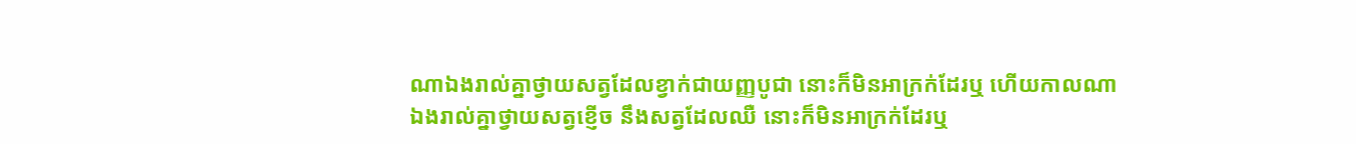ណាឯងរាល់គ្នាថ្វាយសត្វដែលខ្វាក់ជាយញ្ញ‌បូជា នោះក៏មិនអាក្រក់ដែរឬ ហើយកាលណាឯងរាល់គ្នាថ្វាយសត្វខ្ញើច នឹងសត្វដែលឈឺ នោះក៏មិនអាក្រក់ដែរឬ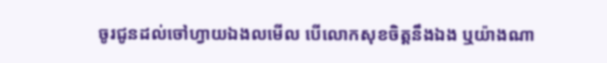ចូរជូនដល់ចៅហ្វាយឯងលមើល បើលោកសុខចិត្តនឹងឯង ឬយ៉ាងណា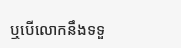ឬបើលោកនឹងទទួ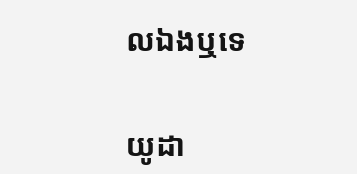លឯងឬទេ


យូដា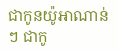ជាកូនយ៉ូអា‌ណាន់ៗ ជាកូ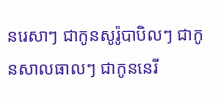នរេសាៗ ជាកូនសូរ៉ូ‌បា‌បិលៗ ជាកូនសាល‌ធាលៗ ជាកូននេរី